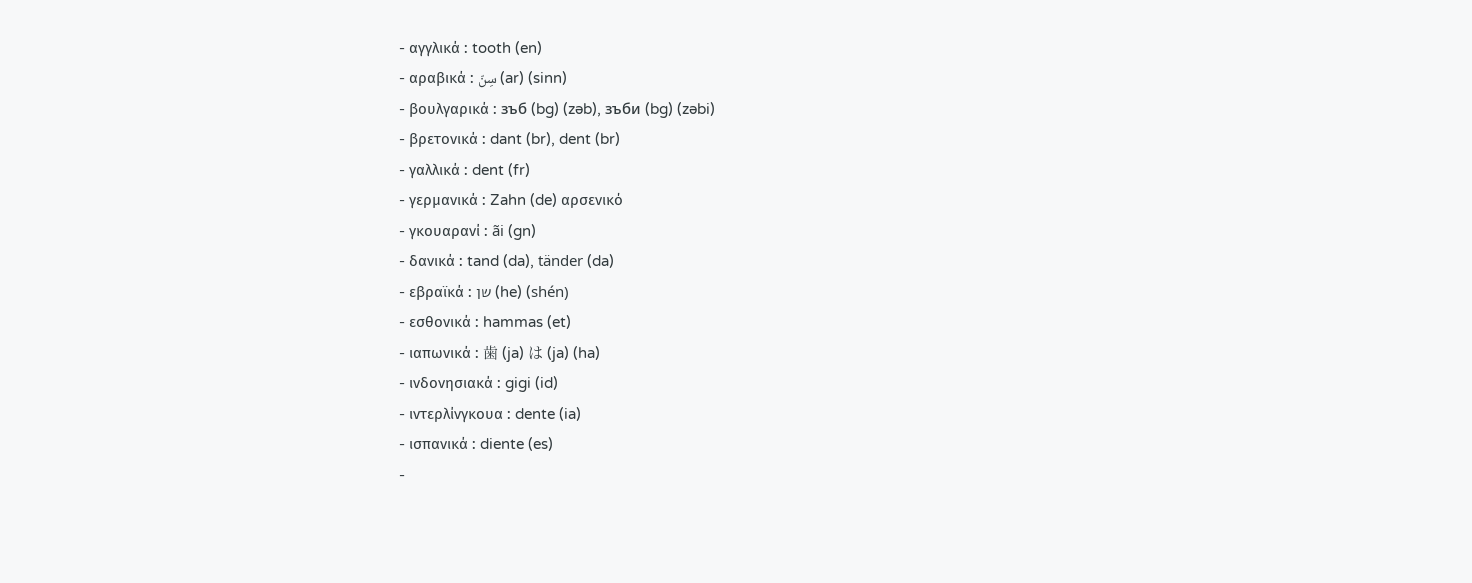- αγγλικά : tooth (en)
- αραβικά : سِنّ (ar) (sinn)
- βουλγαρικά : зъб (bg) (zəb), зъби (bg) (zəbi)
- βρετονικά : dant (br), dent (br)
- γαλλικά : dent (fr)
- γερμανικά : Zahn (de) αρσενικό
- γκουαρανί : ãi (gn)
- δανικά : tand (da), tänder (da)
- εβραϊκά : שן (he) (shén)
- εσθονικά : hammas (et)
- ιαπωνικά : 歯 (ja) は (ja) (ha)
- ινδονησιακά : gigi (id)
- ιντερλίνγκουα : dente (ia)
- ισπανικά : diente (es)
-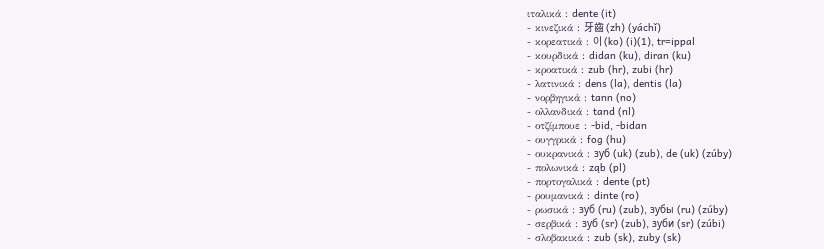ιταλικά : dente (it)
- κινεζικά : 牙齒 (zh) (yáchǐ)
- κορεατικά : 이 (ko) (i)(1), tr=ippal
- κουρδικά : didan (ku), diran (ku)
- κροατικά : zub (hr), zubi (hr)
- λατινικά : dens (la), dentis (la)
- νορβηγικά : tann (no)
- ολλανδικά : tand (nl)
- οτζίμπουε : -bid, -bidan
- ουγγρικά : fog (hu)
- ουκρανικά : зуб (uk) (zub), de (uk) (zúby)
- πολωνικά : ząb (pl)
- πορτογαλικά : dente (pt)
- ρουμανικά : dinte (ro)
- ρωσικά : зуб (ru) (zub), зубы (ru) (zúby)
- σερβικά : зуб (sr) (zub), зуби (sr) (zúbi)
- σλοβακικά : zub (sk), zuby (sk)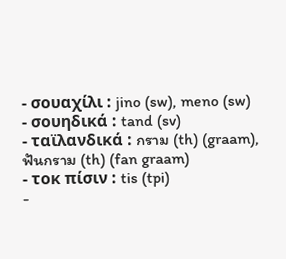- σουαχίλι : jino (sw), meno (sw)
- σουηδικά : tand (sv)
- ταϊλανδικά : กราม (th) (graam), ฟันกราม (th) (fan graam)
- τοκ πίσιν : tis (tpi)
-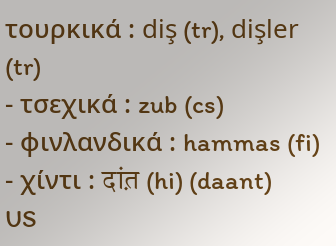τουρκικά : diş (tr), dişler (tr)
- τσεχικά : zub (cs)
- φινλανδικά : hammas (fi)
- χίντι : दांत़ (hi) (daant)
US